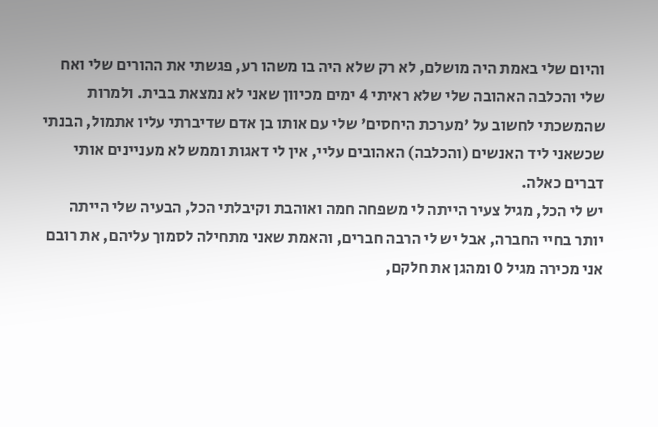והיום שלי באמת היה מושלם, לא רק שלא היה בו משהו רע, פגשתי את ההורים שלי ואח שלי והכלבה האהובה שלי שלא ראיתי 4 ימים מכיוון שאני לא נמצאת בבית. ולמרות שהמשכתי לחשוב על 'מערכת היחסים' שלי עם אותו בן אדם שדיברתי עליו אתמול, הבנתי שכשאני ליד האנשים (והכלבה) האהובים עליי, אין לי דאגות וממש לא מעניינים אותי דברים כאלה.
יש לי הכל, מגיל צעיר הייתה לי משפחה חמה ואוהבת וקיבלתי הכל, הבעיה שלי הייתה יותר בחיי החברה, אבל יש לי הרבה חברים, והאמת שאני מתחילה לסמוך עליהם, את רובם אני מכירה מגיל 0 ומהגן את חלקם,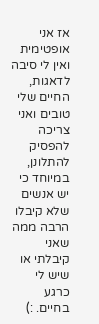אז אני אופטימית ואין לי סיבה לדאגות, החיים שלי טובים ואני צריכה להפסיק להתלונן, במיוחד כי יש אנשים שלא קיבלו הרבה ממה שאני קיבלתי או שיש לי כרגע בחיים. :)